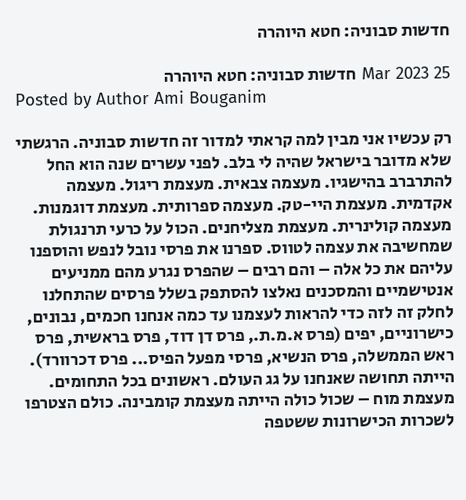חדשות סבוניה: חטא היוהרה

25 Mar 2023 חדשות סבוניה: חטא היוהרה
Posted by Author Ami Bouganim

רק עכשיו אני מבין למה קראתי למדור זה חדשות סבוניה. הרגשתי שלא מדובר בישראל שהיה לי בלב. לפני עשרים שנה הוא החל להתרברב בהישגיו. מעצמה צבאית. מעצמת ריגול. מעצמה אקדמית. מעצמת היי-טק. מעצמה ספרותית. מעצמת דוגמנות. מעצמה קולינרית. מעצמת מצליחנים. הכול על כרעי תרנגולת שמחשיבה את עצמה לטווס. ספרנו את פרסי נובל לנפש והוספנו עליהם את כל אלה – והם רבים – שהפרס נגרע מהם ממניעים אנטישמיים והמסכנים נאלצו להסתפק בשלל פרסים שהתחלנו לחלק זה לזה כדי להראות לעצמנו עד כמה אנחנו חכמים, נבונים, כישרוניים, יפים (פרס א.מ.ת., פרס דן דוד, פרס בראשית, פרס ראש הממשלה, פרס הנשיא, פרסי מפעל הפיס... פרס דכרוורד). הייתה תחושה שאנחנו על גג העולם. ראשונים בכל התחומים. מעצמת מוח – שכול כולה הייתה מעצמת קומבינה. כולם הצטרפו לשכרות הכישרונות ששטפה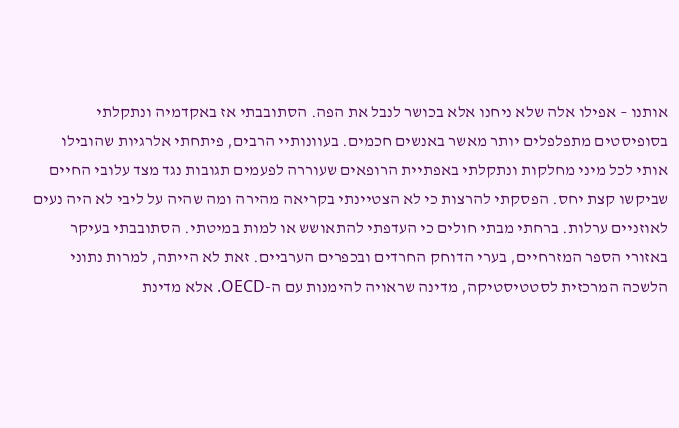אותנו – אפילו אלה שלא ניחנו אלא בכושר לנבל את הפה. הסתובבתי אז באקדמיה ונתקלתי בסופיסטים מתפלפלים יותר מאשר באנשים חכמים. בעוונותיי הרבים, פיתחתי אלרגיות שהובילו אותי לכל מיני מחלקות ונתקלתי באפתיית הרופאים שעוררה לפעמים תגובות נגד מצד עלובי החיים שביקשו קצת יחס. הפסקתי להרצות כי לא הצטיינתי בקריאה מהירה ומה שהיה על ליבי לא היה נעים לאוזניים ערלות. ברחתי מבתי חולים כי העדפתי להתאושש או למות במיטתי. הסתובבתי בעיקר באזורי הספר המזרחיים, בערי הדוחק החרדים ובכפרים הערביים. זאת לא הייתה, למרות נתוני הלשכה המרכזית לסטטיסטיקה, מדינה שראויה להימנות עם ה-OECD. אלא מדינת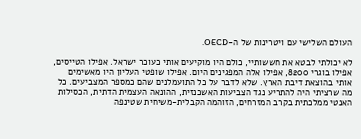העולם השלישי עם ויטרינות של ה-OECD.

לא יכולתי לבטא את חששותיי, כולם היו מוקיעים אותי כעוכר ישראל. אפילו הטייסים, אפילו בוגרי 8200, אפילו אלה המפגינים היום. אפילו שופטי העליון היו מאשימים אותי בהוצאת דיבת הארץ. שלא לדבר על כל התועמלנים שהם כמספר המצביעים. כל מה שרציתי היה להתריע נגד הצביעות האשכנזית, ההונאה העצמית הדתית, הכסילות האנטי ממלכתית בקרב המזרחים, הזוהמה הקבלית-משיחית שטינפה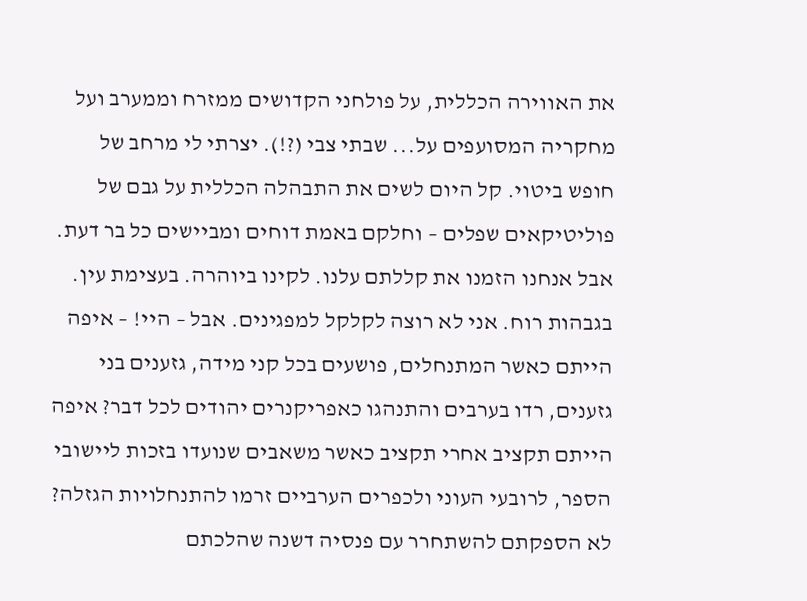את האווירה הכללית, על פולחני הקדושים ממזרח וממערב ועל מחקריה המסועפים על... שבתי צבי (?!). יצרתי לי מרחב של חופש ביטוי. קל היום לשים את התבהלה הכללית על גבם של פוליטיקאים שפלים – וחלקם באמת דוחים ומביישים כל בר דעת. אבל אנחנו הזמנו את קללתם עלנו. לקינו ביוהרה. בעצימת עין. בגבהות רוח. אני לא רוצה לקלקל למפגינים. אבל – היי! – איפה הייתם כאשר המתנחלים, פושעים בכל קני מידה, גזענים בני גזענים, רדו בערבים והתנהגו כאפריקנרים יהודים לכל דבר? איפה הייתם תקציב אחרי תקציב כאשר משאבים שנועדו בזכות ליישובי הספר, לרובעי העוני ולכפרים הערביים זרמו להתנחלויות הגזלה? לא הספקתם להשתחרר עם פנסיה דשנה שהלכתם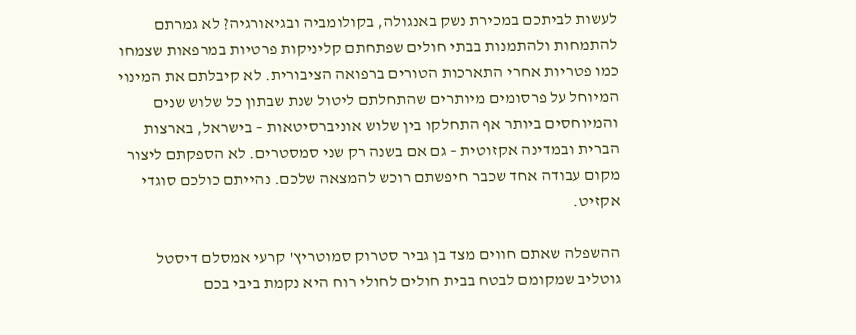לעשות לביתכם במכירת נשק באנגולה, בקולומביה ובגיאורגיה? לא גמרתם להתמחות ולהתמנות בבתי חולים שפתחתם קליניקות פרטיות במרפאות שצמחו כמו פטריות אחרי התארכות הטורים ברפואה הציבורית. לא קיבלתם את המינוי המיוחל על פרסומים מיותרים שהתחלתם ליטול שנת שבתון כל שלוש שנים והמיוחסים ביותר אף התחלקו בין שלוש אוניברסיטאות – בישראל, בארצות הברית ובמדינה אקזוטית – גם אם בשנה רק שני סמסטרים. לא הספקתם ליצור מקום עבודה אחד שכבר חיפשתם רוכש להמצאה שלכם. נהייתם כולכם סוגדי אקזיט.

ההשפלה שאתם חווים מצד בן גביר סטרוק סמוטריץ' קרעי אמסלם דיסטל גוטליב שמקומם לבטח בבית חולים לחולי רוח היא נקמת ביבי בכם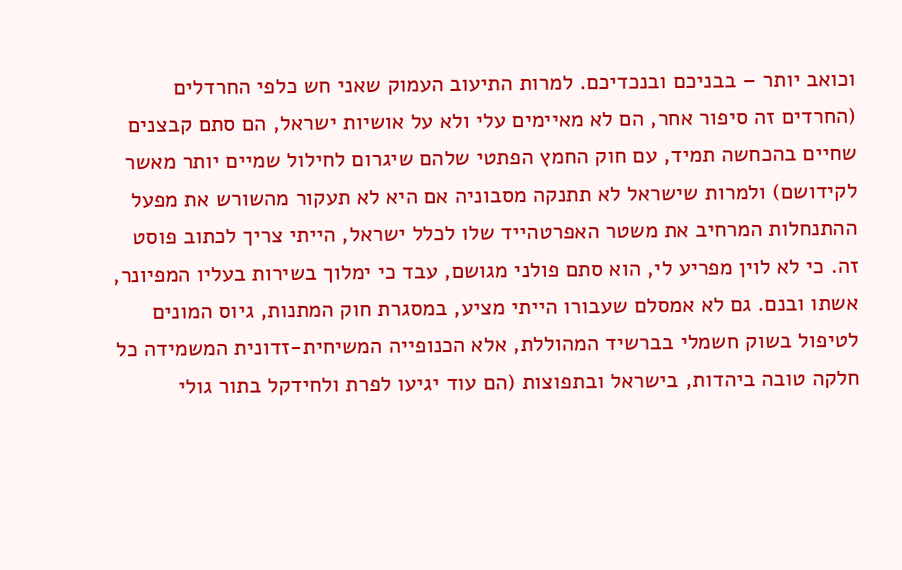וכואב יותר – בבניכם ובנכדיכם. למרות התיעוב העמוק שאני חש כלפי החרדלים (החרדים זה סיפור אחר, הם לא מאיימים עלי ולא על אושיות ישראל, הם סתם קבצנים שחיים בהכחשה תמיד, עם חוק החמץ הפתטי שלהם שיגרום לחילול שמיים יותר מאשר לקידושם) ולמרות שישראל לא תתנקה מסבוניה אם היא לא תעקור מהשורש את מפעל ההתנחלות המרחיב את משטר האפרטהייד שלו לכלל ישראל, הייתי צריך לכתוב פוסט זה. כי לא לוין מפריע לי, הוא סתם פולני מגושם, עבד כי ימלוך בשירות בעליו המפיונר, אשתו ובנם. גם לא אמסלם שעבורו הייתי מציע, במסגרת חוק המתנות, גיוס המונים לטיפול בשוק חשמלי בברשיד המהוללת, אלא הכנופייה המשיחית-זדונית המשמידה כל חלקה טובה ביהדות, בישראל ובתפוצות (הם עוד יגיעו לפרת ולחידקל בתור גולי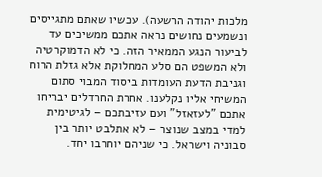מלכות יהודה הרשעה). עכשיו שאתם מתגייסים ונשמעים נחושים נראה אתכם ממשיכים עד לביעור הנגע הממאיר הזה. כי לא הדמוקרטיה ולא המשפט הם סלע המחלוקת אלא גזלת הרוח וגניבת הדעת העומדות ביסוד המבוי סתום המשיחי אליו נקלענו. אחרת החרדלים יבריחו אתכם "לעזאזל" ועם עזיבתכם – לגיטימית למדי במצב שנוצר – לא אתלבט יותר בין סבוניה וישראל. כי שניהם יוחרבו יחד.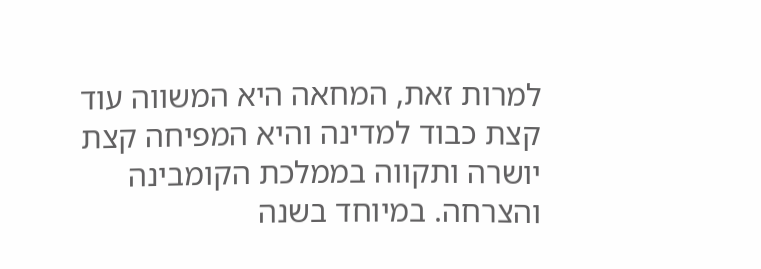למרות זאת, המחאה היא המשווה עוד קצת כבוד למדינה והיא המפיחה קצת יושרה ותקווה בממלכת הקומבינה והצרחה. במיוחד בשנה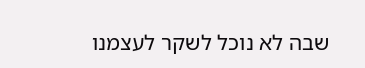שבה לא נוכל לשקר לעצמנו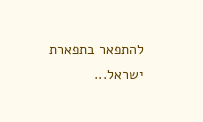להתפאר בתפארת ישראל...